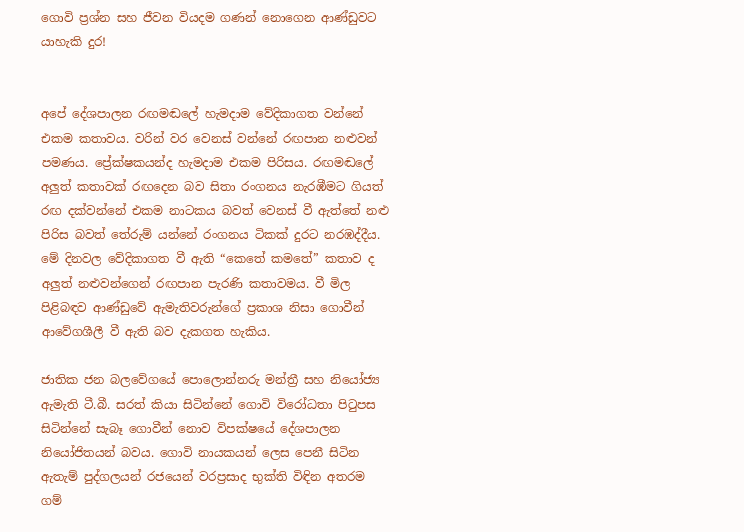ගොවි ප්‍රශ්න සහ ජීවන වියදම ගණන් නොගෙන ආණ්ඩුවට යාහැකි දුර!


අපේ දේශපාලන රඟමඬලේ හැමදාම වේදිකාගත වන්නේ එකම කතාවය. වරින් වර වෙනස් වන්නේ රඟපාන නළුවන් පමණය. ප්‍රේක්ෂකයන්ද හැමදාම එකම පිරිසය. රඟමඬලේ අලුත් කතාවක් රඟදෙන බව සිතා රංගනය නැරඹීමට ගියත් රඟ දක්වන්නේ එකම නාටකය බවත් වෙනස් වී ඇත්තේ නළු පිරිස බවත් තේරුම් යන්නේ රංගනය ටිකක් දුරට නරඹද්දීය. මේ දිනවල වේදිකාගත වී ඇති “කෙතේ කමතේ” කතාව ද අලුත් නළුවන්ගෙන් රඟපාන පැරණි කතාවමය. වී මිල පිළිබඳව ආණ්ඩුවේ ඇමැතිවරුන්ගේ ප්‍රකාශ නිසා ගොවීන් ආවේගශීලී වී ඇති බව දැකගත හැකිය.

ජාතික ජන බලවේගයේ පොලොන්නරු මන්ත්‍රී සහ නියෝජ්‍ය ඇමැති ටී.බී. සරත් කියා සිටින්නේ ගොවි විරෝධතා පිටුපස සිටින්නේ සැබෑ ගොවීන් නොව විපක්ෂයේ දේශපාලන නියෝජිතයන් බවය. ගොවි නායකයන් ලෙස පෙනී සිටින ඇතැම් පුද්ගලයන් රජයෙන් වරප්‍රසාද භුක්ති විඳින අතරම ගම්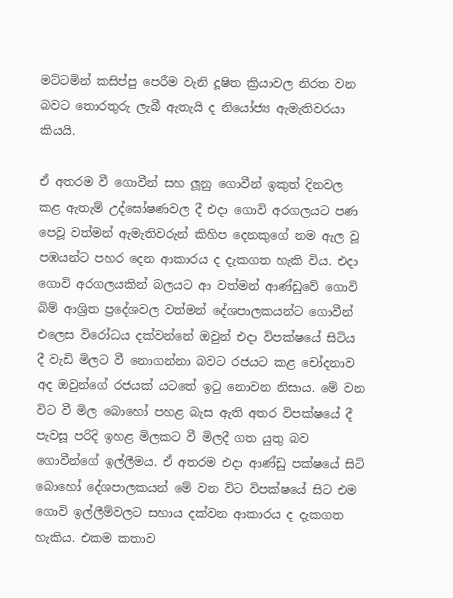මට්ටමින් කසිප්පු පෙරීම වැනි දූෂිත ක්‍රියාවල නිරත වන බවට තොරතුරු ලැබී ඇතැයි ද නියෝජ්‍ය ඇමැතිවරයා කියයි.

ඒ අතරම වී ගොවීන් සහ ලූනු ගොවීන් ඉකුත් දිනවල කළ ඇතැම් උද්ඝෝෂණවල දී එදා ගොවි අරගලයට පණ පෙවූ වත්මන් ඇමැතිවරුන් කිහිප දෙනකුගේ නම ඇල වූ පඹයන්ට පහර දෙන ආකාරය ද දැකගත හැකි විය. එදා ගොවි අරගලයකින් බලයට ආ වත්මන් ආණ්ඩුවේ ගොවි බිම් ආශ්‍රිත ප්‍රදේශවල වත්මන් දේශපාලකයන්ට ගොවීන් එලෙස විරෝධය දක්වන්නේ ඔවුන් එදා විපක්ෂයේ සිටිය දී වැඩි මිලට වී නොගන්නා බවට රජයට කළ චෝදනාව අද ඔවුන්ගේ රජයක් යටතේ ඉටු නොවන නිසාය. මේ වන විට වී මිල බොහෝ පහළ බැස ඇති අතර විපක්ෂයේ දී පැවසූ පරිදි ඉහළ මිලකට වී මිලදී ගත යුතු බව ගොවීන්ගේ ඉල්ලීමය. ඒ අතරම එදා ආණ්ඩු පක්ෂයේ සිටි බොහෝ දේශපාලකයන් මේ වන විට විපක්ෂයේ සිට එම ගොවි ඉල්ලීම්වලට සහාය දක්වන ආකාරය ද දැකගත හැකිය. එකම කතාව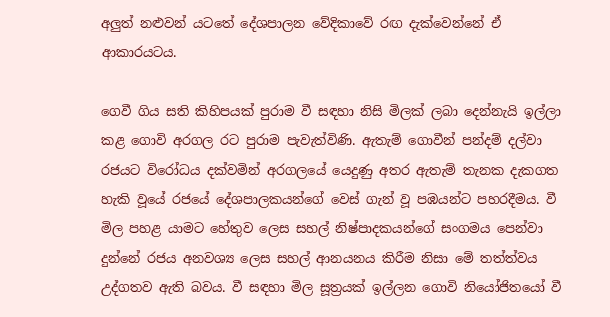අලුත් නළුවන් යටතේ දේශපාලන වේදිකාවේ රඟ දැක්වෙන්නේ ඒ ආකාරයටය.

ගෙවී ගිය සති කිහිපයක් පුරාම වී සඳහා නිසි මිලක් ලබා දෙන්නැයි ඉල්ලා කළ ගොවි අරගල රට පුරාම පැවැත්විණි. ඇතැම් ගොවීන් පන්දම් දල්වා රජයට විරෝධය දක්වමින් අරගලයේ යෙදුණු අතර ඇතැම් තැනක දැකගත හැකි වූයේ රජයේ දේශපාලකයන්ගේ වෙස් ගැන් වූ පඹයන්ට පහරදීමය. වී මිල පහළ යාමට හේතුව ලෙස සහල් නිෂ්පාදකයන්ගේ සංගමය පෙන්වා දුන්නේ රජය අනවශ්‍ය ලෙස සහල් ආනයනය කිරීම නිසා මේ තත්ත්වය උද්ගතව ඇති බවය. වී සඳහා මිල සූත්‍රයක් ඉල්ලන ගොවි නියෝජිතයෝ වී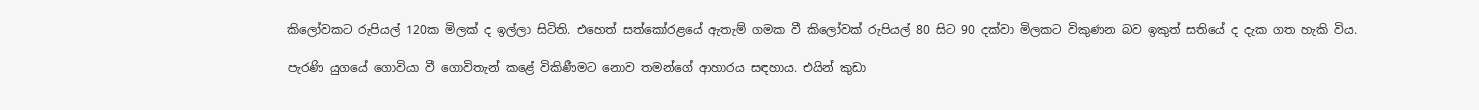කිලෝවකට රුපියල් 120ක මිලක් ද ඉල්ලා සිටිති. එහෙත් සත්කෝරළයේ ඇතැම් ගමක වී කිලෝවක් රුපියල් 80 සිට 90 දක්වා මිලකට විකුණන බව ඉකුත් සතියේ ද දැක ගත හැකි විය.

පැරණි යුගයේ ගොවියා වී ගොවිතැන් කළේ විකිණීමට නොව තමන්ගේ ආහාරය සඳහාය. එයින් කුඩා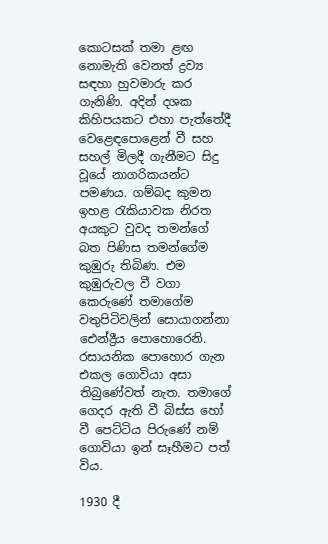කොටසක් තමා ළඟ නොමැති වෙනත් ද්‍රව්‍ය සඳහා හුවමාරු කර ගැනිණි. අදින් දශක කිහිපයකට එහා පැත්තේදී වෙළෙඳපොළෙන් වී සහ සහල් මිලදී ගැනීමට සිදු වූයේ නාගරිකයන්ට පමණය. ගම්බද කුමන ඉහළ රැකියාවක නිරත අයකුට වුවද තමන්ගේ බත පිණිස තමන්ගේම කුඹුරු තිබිණ. එම කුඹුරුවල වී වගා කෙරුණේ තමාගේම වතුපිටිවලින් සොයාගන්නා ඓන්ද්‍රීය පොහොරෙනි. රසායනික පොහොර ගැන එකල ගොවියා අසා තිබුණේවත් නැත. තමාගේ ගෙදර ඇති වී බිස්ස හෝ වී පෙට්ටිය පිරුණේ නම් ගොවියා ඉන් සෑහීමට පත් විය.

1930 දී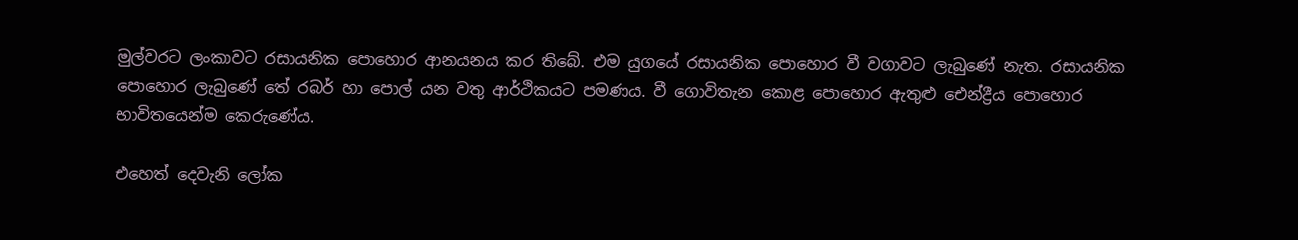මුල්වරට ලංකාවට රසායනික පොහොර ආනයනය කර තිබේ. එම යුගයේ රසායනික පොහොර වී වගාවට ලැබුණේ නැත. රසායනික පොහොර ලැබුණේ තේ රබර් හා පොල් යන වතු ආර්ථිකයට පමණය. වී ගොවිතැන කොළ පොහොර ඇතුළු ඓන්ද්‍රීය පොහොර භාවිතයෙන්ම කෙරුණේය.

එහෙත් දෙවැනි ලෝක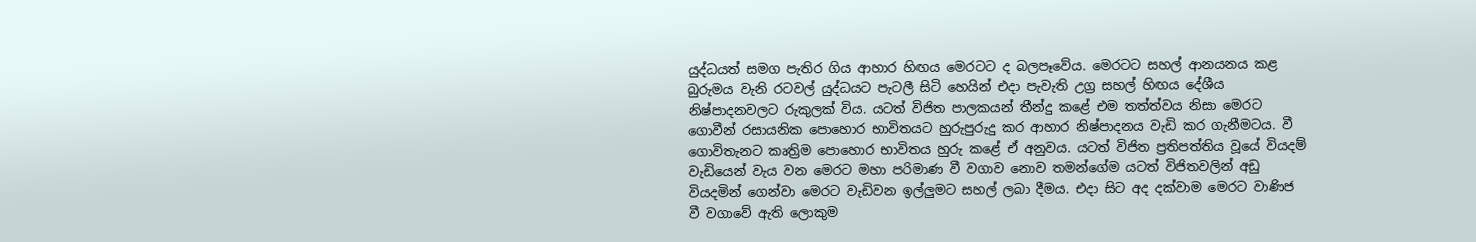යුද්ධයත් සමග පැතිර ගිය ආහාර හිඟය මෙරටට ද බලපෑවේය. මෙරටට සහල් ආනයනය කළ බුරුමය වැනි රටවල් යුද්ධයට පැටලී සිටි හෙයින් එදා පැවැති උග්‍ර සහල් හිඟය දේශීය නිෂ්පාදනවලට රුකුලක් විය. යටත් විජිත පාලකයන් තීන්දු කළේ එම තත්ත්වය නිසා මෙරට ගොවීන් රසායනික පොහොර භාවිතයට හුරුපුරුදු කර ආහාර නිෂ්පාදනය වැඩි කර ගැනීමටය. වී ගොවිතැනට කෘත්‍රිම පොහොර භාවිතය හුරු කළේ ඒ අනුවය. යටත් විජිත ප්‍රතිපත්තිය වූයේ වියදම් වැඩියෙන් වැය වන මෙරට මහා පරිමාණ වී වගාව නොව තමන්ගේම යටත් විජිතවලින් අඩු වියදමින් ගෙන්වා මෙරට වැඩිවන ඉල්ලුමට සහල් ලබා දීමය. එදා සිට අද දක්වාම මෙරට වාණිජ වී වගාවේ ඇති ලොකුම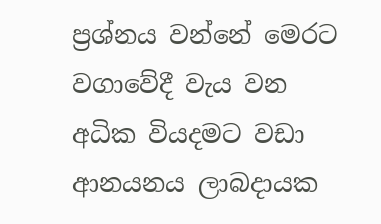ප්‍රශ්නය වන්නේ මෙරට වගාවේදී වැය වන අධික වියදමට වඩා ආනයනය ලාබදායක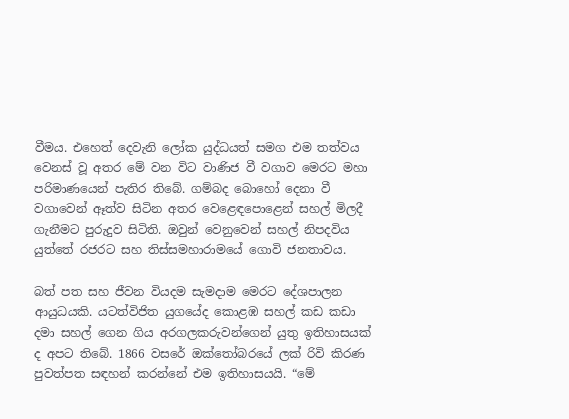වීමය. එහෙත් දෙවැනි ලෝක යුද්ධයත් සමග එම තත්වය වෙනස් වූ අතර මේ වන විට වාණිජ වී වගාව මෙරට මහා පරිමාණයෙන් පැතිර තිබේ. ගම්බද බොහෝ දෙනා වී වගාවෙන් ඈත්ව සිටින අතර වෙළෙඳපොළෙන් සහල් මිලදී ගැනීමට පුරුදුව සිටිති. ඔවුන් වෙනුවෙන් සහල් නිපදවිය යුත්තේ රජරට සහ තිස්සමහාරාමයේ ගොවි ජනතාවය.

බත් පත සහ ජීවන වියදම සැමදාම මෙරට දේශපාලන ආයුධයකි. යටත්විජිත යුගයේද කොළඹ සහල් කඩ කඩා දමා සහල් ගෙන ගිය අරගලකරුවන්ගෙන් යුතු ඉතිහාසයක් ද අපට තිබේ. 1866 වසරේ ඔක්තෝබරයේ ලක් රිවි කිරණ පුවත්පත සඳහන් කරන්නේ එම ඉතිහාසයයි. “මේ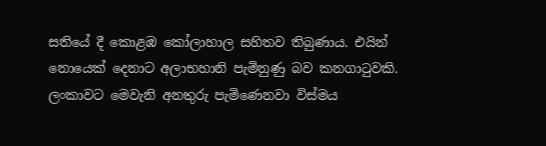සතියේ දී කොළඹ කෝලාහාල සහිතව තිබුණාය. එයින් නොයෙක් දෙනාට අලාභහානි පැමිනුණු බව කනගාටුවකි. ලංකාවට මෙවැනි අනතුරු පැමිණෙනවා විස්මය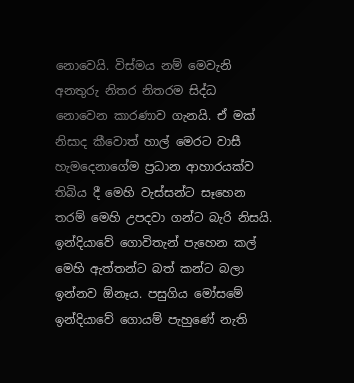නොවෙයි. විස්මය නම් මෙවැනි අනතුරු නිතර නිතරම සිද්ධ නොවෙන කාරණාව ගැනයි. ඒ මක් නිසාද කීවොත් හාල් මෙරට වාසී හැමදෙනාගේම ප්‍රධාන ආහාරයක්ව තිබිය දී මෙහි වැස්සන්ට සෑහෙන තරම් මෙහි උපදවා ගන්ට බැරි නිසයි. ඉන්දියාවේ ගොවිතැන් පැහෙන කල් මෙහි ඇත්තන්ට බත් කන්ට බලා ඉන්නව ඕනෑය. පසුගිය මෝසමේ ඉන්දියාවේ ගොයම් පැහුණේ නැති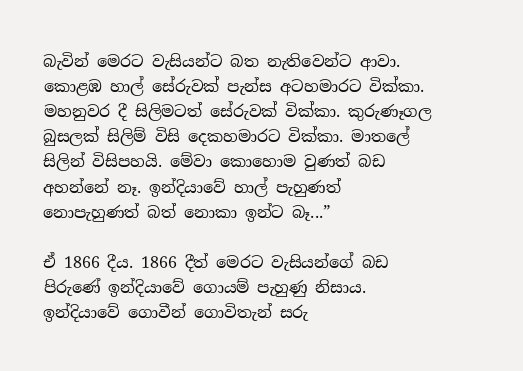බැවින් මෙරට වැසියන්ට බත නැතිවෙන්ට ආවා. කොළඹ හාල් සේරුවක් පැන්ස අටහමාරට වික්කා. මහනුවර දී සිලිමටත් සේරුවක් වික්කා. කුරුණෑගල බුසලක් සිලිම් විසි දෙකහමාරට වික්කා. මාතලේ සිලින් විසිපහයි. මේවා කොහොම වුණත් බඩ අහන්නේ නෑ. ඉන්දියාවේ හාල් පැහුණත් නොපැහුණත් බත් නොකා ඉන්ට බෑ...”

ඒ 1866 දීය. 1866 දීත් මෙරට වැසියන්ගේ බඩ පිරුණේ ඉන්දියාවේ ගොයම් පැහුණු නිසාය. ඉන්දියාවේ ගොවීන් ගොවිතැන් සරු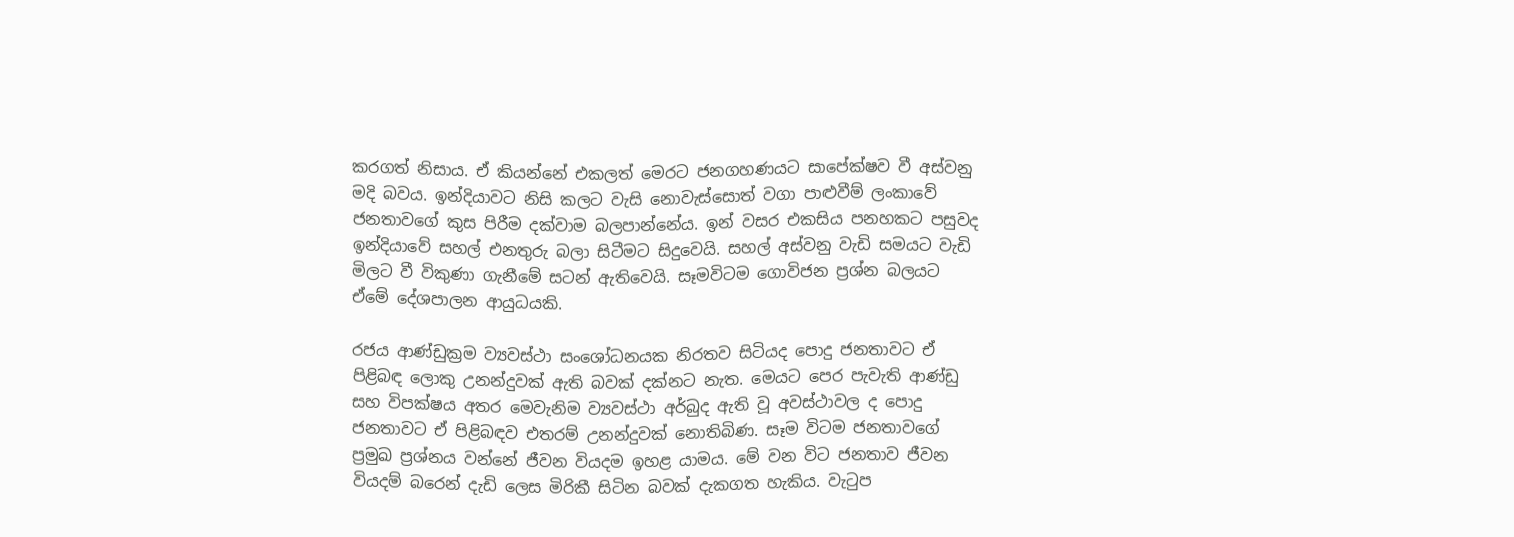කරගත් නිසාය. ඒ කියන්නේ එකලත් මෙරට ජනගහණයට සාපේක්ෂව වී අස්වනු මදි බවය. ඉන්දියාවට නිසි කලට වැසි නොවැස්සොත් වගා පාළුවීම් ලංකාවේ ජනතාවගේ කුස පිරීම දක්වාම බලපාන්නේය. ඉන් වසර එකසිය පනහකට පසුවද ඉන්දියාවේ සහල් එනතුරු බලා සිටීමට සිදුවෙයි. සහල් අස්වනු වැඩි සමයට වැඩි මිලට වී විකුණා ගැනීමේ සටන් ඇතිවෙයි. සෑමවිටම ගොවිජන ප්‍රශ්න බලයට ඒමේ දේශපාලන ආයුධයකි.

රජය ආණ්ඩුක්‍රම ව්‍යවස්ථා සංශෝධනයක නිරතව සිටියද පොදු ජනතාවට ඒ පිළිබඳ ලොකු උනන්දුවක් ඇති බවක් දක්නට නැත. මෙයට පෙර පැවැති ආණ්ඩු සහ විපක්ෂය අතර මෙවැනිම ව්‍යවස්ථා අර්බුද ඇති වූ අවස්ථාවල ද පොදු ජනතාවට ඒ පිළිබඳව එතරම් උනන්දුවක් නොතිබිණ. සෑම විටම ජනතාවගේ ප්‍රමුඛ ප්‍රශ්නය වන්නේ ජීවන වියදම ඉහළ යාමය. මේ වන විට ජනතාව ජීවන වියදම් බරෙන් දැඩි ලෙස මිරිකී සිටින බවක් දැකගත හැකිය. වැටුප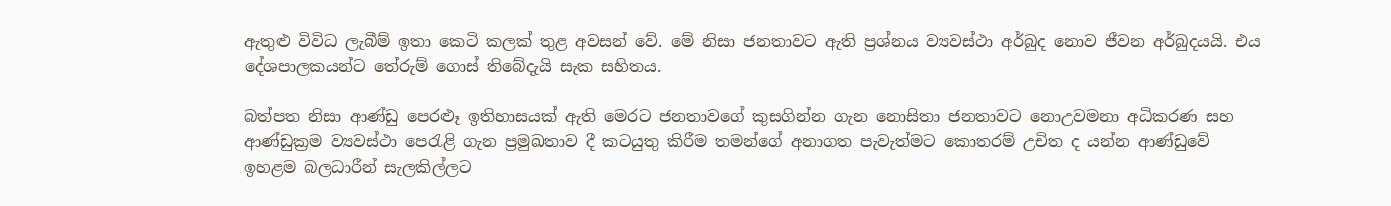ඇතුළු විවිධ ලැබීම් ඉතා කෙටි කලක් තුළ අවසන් වේ. මේ නිසා ජනතාවට ඇති ප්‍රශ්නය ව්‍යවස්ථා අර්බුද නොව ජීවන අර්බුදයයි. එය දේශපාලකයන්ට තේරුම් ගොස් තිබේදැයි සැක සහිතය.

බත්පත නිසා ආණ්ඩු පෙරළුෑ ඉතිහාසයක් ඇති මෙරට ජනතාවගේ කුසගින්න ගැන නොසිතා ජනතාවට නොඋවමනා අධිකරණ සහ ආණ්ඩුක්‍රම ව්‍යවස්ථා පෙරැළි ගැන ප්‍රමුඛතාව දී කටයුතු කිරීම තමන්ගේ අනාගත පැවැත්මට කොතරම් උචිත ද යන්න ආණ්ඩුවේ ඉහළම බලධාරීන් සැලකිල්ලට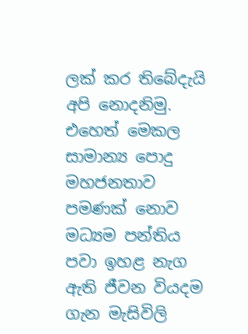ලක් කර තිබේදැයි අපි නොදනිමු. එහෙත් මෙකල සාමාන්‍ය පොදු මහජනතාව පමණක් නොව මධ්‍යම පන්තිය පවා ඉහළ නැග ඇති ජීවන වියදම ගැන මැසිවිලි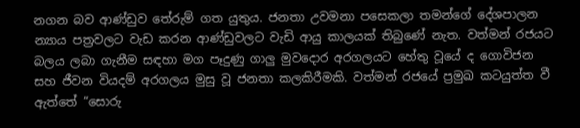නගන බව ආණ්ඩුව තේරුම් ගත යුතුය. ජනතා උවමනා පසෙකලා තමන්ගේ දේශපාලන න්‍යාය පත්‍රවලට වැඩ කරන ආණ්ඩුවලට වැඩි ආයු කාලයක් තිබුණේ නැත. වත්මන් රජයට බලය ලබා ගැනීම සඳහා මග පෑදුණු ගාලු මුවදොර අරගලයට හේතු වූයේ ද ගොවිජන සහ ජීවන වියදම් අරගලය මුසු වූ ජනතා කලකිරීමකි. වත්මන් රජයේ ප්‍රමුඛ කටයුත්ත වී ඇත්තේ “සොරු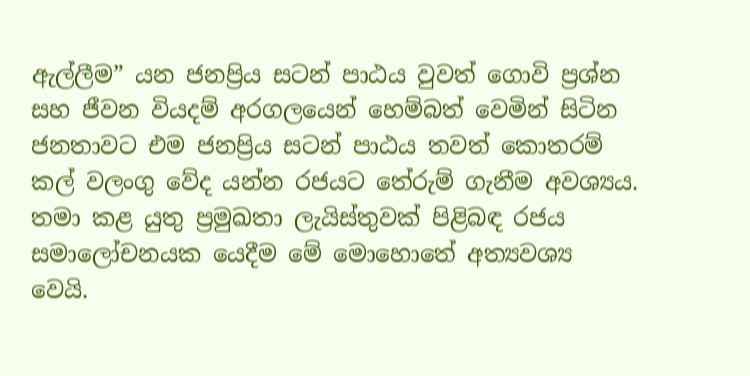ඇල්ලීම” යන ජනප්‍රිය සටන් පාඨය වුවත් ගොවි ප්‍රශ්න සහ ජීවන වියදම් අරගලයෙන් හෙම්බත් වෙමින් සිටින ජනතාවට එම ජනප්‍රිය සටන් පාඨය තවත් කොතරම් කල් වලංගු වේද යන්න රජයට තේරුම් ගැනීම අවශ්‍යය. තමා කළ යුතු ප්‍රමුඛතා ලැයිස්තුවක් පිළිබඳ රජය සමාලෝචනයක යෙදීම මේ මොහොතේ අත්‍යවශ්‍ය වෙයි.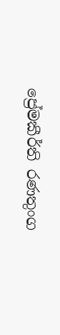ප්‍රේමකීර්ති රණතුංග